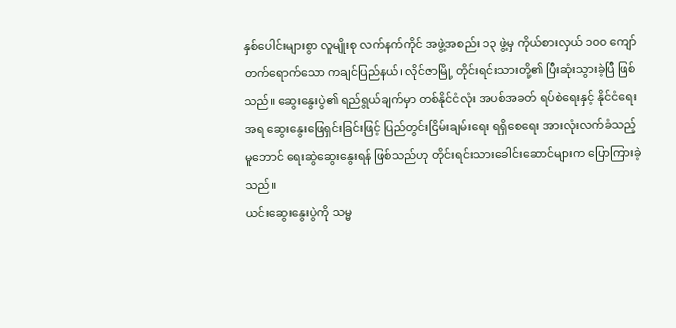နှစ်ပေါင်းများစွာ လူမျိုးစု လက်နက်ကိုင် အဖွဲ့အစည်း ၁၃ ဖွဲ့မှ ကိုယ်စားလှယ် ၁၀၀ ကျော် တက်ရောက်သော ကချင်ပြည်နယ်၊ လိုင်ဇာမြို့ တိုင်းရင်းသားတို့၏ ပြီးဆုံးသွားခဲ့ပြီ ဖြစ်သည်။ ဆွေးနွေးပွဲ၏ ရည်ရွယ်ချက်မှာ တစ်နိုင်ငံလုံး အပစ်အခတ် ရပ်စဲရေးနှင့် နိုင်ငံရေးအရ ဆွေးနွေးဖြေရှင်းခြင်းဖြင့် ပြည်တွင်းငြိမ်းချမ်းရေး ရရှိစေရေး အားလုံးလက်ခံသည့် မူဘောင် ရေးဆွဲဆွေးနွေးရန် ဖြစ်သည်ဟု တိုင်းရင်းသားခေါင်းဆောင်များက ပြောကြားခဲ့သည်။
ယင်းဆွေးနွေးပွဲကို သမ္မ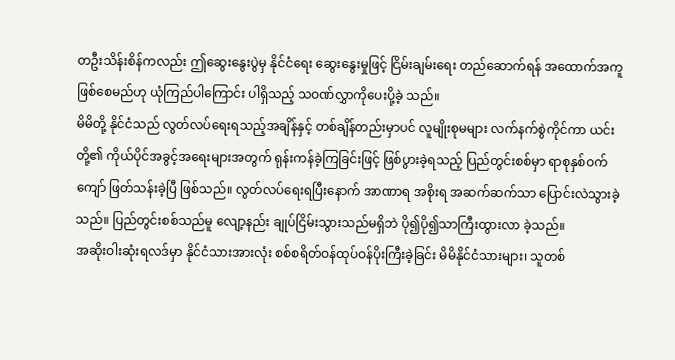တဦးသိန်းစိန်ကလည်း ဤဆွေးနွေးပွဲမှ နိုင်ငံရေး ဆွေးနွေးမှုဖြင့် ငြိမ်းချမ်းရေး တည်ဆောက်ရန် အထောက်အကူ ဖြစ်စေမည်ဟု ယုံကြည်ပါကြောင်း ပါရှိသည့် သဝဏ်လွှာကိုပေးပို့ခဲ့ သည်။
မိမိတို့ နိုင်ငံသည် လွတ်လပ်ရေးရသည့်အချိန်နှင့် တစ်ချိန်တည်းမှာပင် လူမျိုးစုမများ လက်နက်စွဲကိုင်ကာ ယင်းတို့၏ ကိုယ်ပိုင်အခွင့်အရေးများအတွက် ရုန်းကန်ခဲ့ကြခြင်းဖြင့် ဖြစ်ပွားခဲ့ရသည့် ပြည်တွင်းစစ်မှာ ရာစုနှစ်ဝက်ကျော် ဖြတ်သန်းခဲ့ပြီ ဖြစ်သည်။ လွတ်လပ်ရေးရပြီးနောက် အာဏာရ အစိုးရ အဆက်ဆက်သာ ပြောင်းလဲသွားခဲ့သည်။ ပြည်တွင်းစစ်သည်မူ လျော့နည်း ချုပ်ငြိမ်းသွားသည်မရှိဘဲ ပို၍ပို၍သာကြီးထွားလာ ခဲ့သည်။
အဆိုးဝါးဆုံးရလဒ်မှာ နိုင်ငံသားအားလုံး စစ်စရိတ်ဝန်ထုပ်ဝန်ပိုးကြီးခဲ့ခြင်း မိမိနိုင်ငံသားများ၊ သူတစ်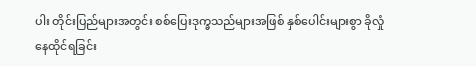ပါး တိုင်းပြည်များအတွင်း စစ်ပြေးဒုက္ခသည်များအဖြစ် နှစ်ပေါင်းများစွာ ခိုလှုံနေထိုင်ရခြင်း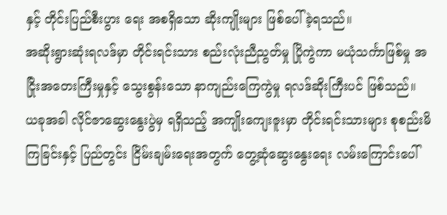နှင့် တိုင်းပြည်စီးပွား ရေး အစရှိသော ဆိုးကျိုးများ ဖြစ်ပေါ်ခဲ့ရသည်။
အဆိုးရွားဆုံးရလဒ်မှာ တိုင်းရင်းသား စည်းလုံးညီညွတ်မှု ပြိုကွဲကာ မယုံသင်္ကာဖြစ်မှု အငြိုးအတေးကြီးမှုနှင့် သွေးစွန်းသော နာကျည်းကြေကွဲမှု ရလဒ်ဆိုးကြီးပင် ဖြစ်သည်။
ယခုအခါ လိုင်ဇာဆွေးနွေးပွဲမှ ရရှိသည့် အကျိုးကျေးဇူးမှာ တိုင်းရင်းသားများ စုစည်းမိကြခြင်းနှင့် ပြည်တွင်း ငြိမ်းချမ်းရေးအတွက် တွေ့ဆုံဆွေးနွေးရေး လမ်းကြောင်းပေါ်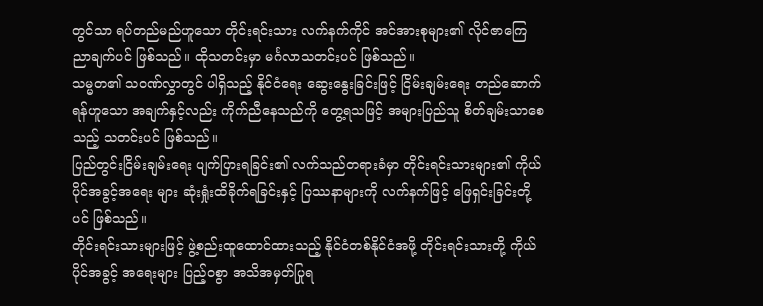တွင်သာ ရပ်တည်မည်ဟူသော တိုင်းရင်းသား လက်နက်ကိုင် အင်အားစုများ၏ လိုင်ဇာကြေညာချက်ပင် ဖြစ်သည်။ ထိုသတင်းမှာ မင်္ဂလာသတင်းပင် ဖြစ်သည်။
သမ္မတ၏ သဝဏ်လွှာတွင် ပါရှိသည့် နိုင်ငံရေး ဆွေးနွေးခြင်းဖြင့် ငြိမ်းချမ်းရေး တည်ဆောက်ရန်ဟူသော အချက်နှင့်လည်း ကိုက်ညီနေသည်ကို တွေ့ရသဖြင့် အများပြည်သူ စိတ်ချမ်းသာစေသည့် သတင်းပင် ဖြစ်သည်။
ပြည်တွင်းငြိမ်းချမ်းရေး ပျက်ပြားရခြင်း၏ လက်သည်တရားခံမှာ တိုင်းရင်းသားများ၏ ကိုယ်ပိုင်အခွင့်အရေး များ ဆုံးရှုံးထိခိုက်ရခြင်းနှင့် ပြဿနာများကို လက်နက်ဖြင့် ဖြေရှင်းခြင်းတို့ပင် ဖြစ်သည်။
တိုင်းရင်းသားများဖြင့် ဖွဲ့စည်းထူထောင်ထားသည့် နိုင်ငံတစ်နိုင်ငံအဖို့ တိုင်းရင်းသားတို့ ကိုယ်ပိုင်အခွင့် အရေးများ ပြည့်ဝစွာ အသိအမှတ်ပြုရ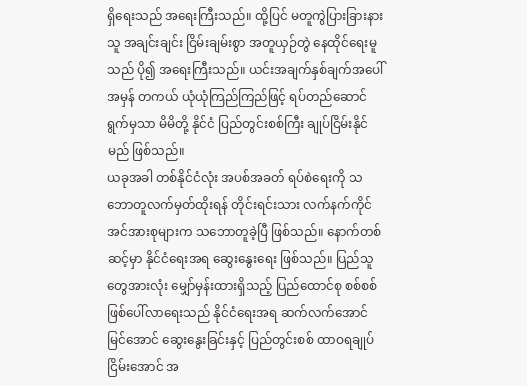ရှိရေးသည် အရေးကြီးသည်။ ထို့ပြင် မတူကွဲပြားခြားနားသူ အချင်းချင်း ငြိမ်းချမ်းစွာ အတူယှဉ်တွဲ နေထိုင်ရေးမူသည် ပို၍ အရေးကြီးသည်။ ယင်းအချက်နှစ်ချက်အပေါ်အမှန် တကယ် ယုံယုံကြည်ကြည်ဖြင့် ရပ်တည်ဆောင်ရွက်မှသာ မိမိတို့ နိုင်ငံ ပြည်တွင်းစစ်ကြီး ချုပ်ငြိမ်းနိုင်မည် ဖြစ်သည်။
ယခုအခါ တစ်နိုင်ငံလုံး အပစ်အခတ် ရပ်စဲရေးကို သဘောတူလက်မှတ်ထိုးရန် တိုင်းရင်းသား လက်နက်ကိုင် အင်အားစုများက သဘောတူခဲ့ပြီ ဖြစ်သည်။ နောက်တစ်ဆင့်မှာ နိုင်ငံရေးအရ ဆွေးနွေးရေး ဖြစ်သည်။ ပြည်သူတွေအားလုံး မျှော်မှန်းထားရှိသည့် ပြည်ထောင်စု စစ်စစ် ဖြစ်ပေါ်လာရေးသည် နိုင်ငံရေးအရ ဆက်လက်အောင်မြင်အောင် ဆွေးနွေးခြင်းနှင့် ပြည်တွင်းစစ် ထာဝရချုပ်ငြိမ်းအောင် အ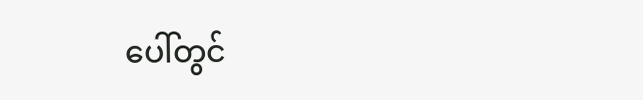ပေါ်တွင်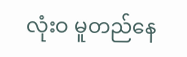လုံးဝ မူတည်နေ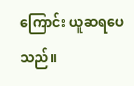ကြောင်း ယူဆရပေသည်။